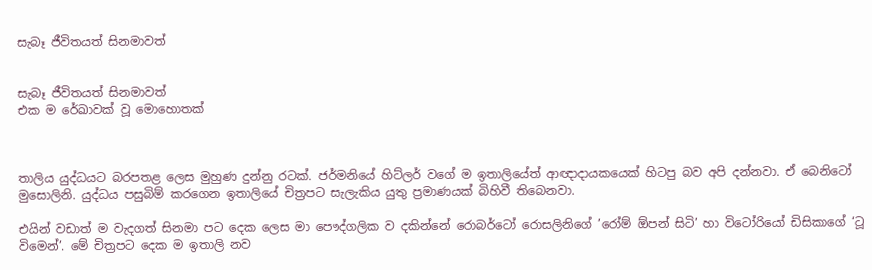සැබෑ ජීවිතයත් සිනමාවත්


සැබෑ ජීවිතයත් සිනමාවත්
එක ම රේඛාවක් වූ මොහොතක්



තාලිය යුද්ධයට බරපතළ ලෙස මුහුණ දුන්නු රටක්. ජර්මනියේ හිට්ලර් වගේ ම ඉතාලියේත් ආඥාදායකයෙක් හිටපු බව අපි දන්නවා. ඒ බෙනිටෝ මුසොලිනි. යුද්ධය පසුබිම් කරගෙන ඉතාලියේ චිත්‍රපට සැලැකිය යුතු ප්‍රමාණයක් බිහිවී තිබෙනවා.

එයින් වඩාත් ම වැදගත් සිනමා පට දෙක ලෙස මා පෞද්ගලික ව දකින්නේ රොබර්ටෝ රොසලිනිගේ ’රෝම් ඕපන් සිටි’ හා විටෝරියෝ ඩිසිකාගේ ‘ටූ විමෙන්’. මේ චිත්‍රපට දෙක ම ඉතාලි නව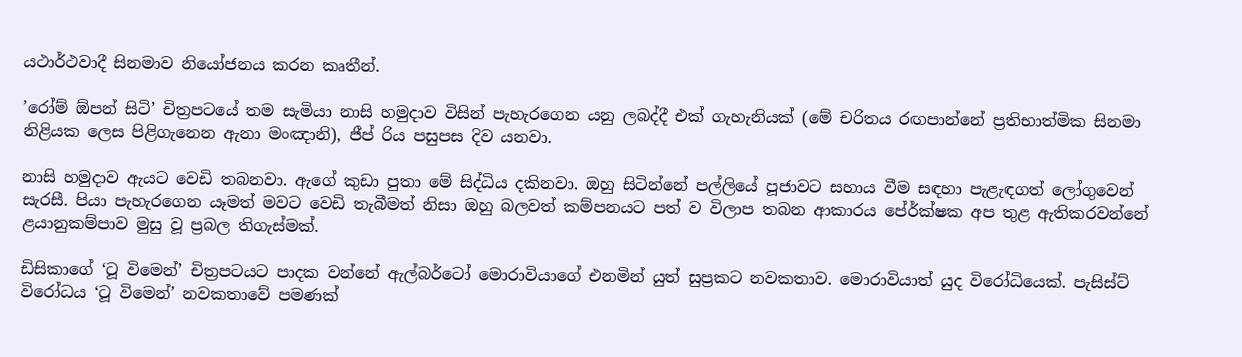යථාර්ථවාදී සිනමාව නියෝජනය කරන කෘතීන්.

’රෝම් ඕපන් සිටි’ චිත්‍රපටයේ තම සැමියා නාසි හමුදාව විසින් පැහැරගෙන යනු ලබද්දී එක් ගැහැනියක් (මේ චරිතය රඟපාන්නේ ප්‍රතිභාත්මික සිනමා නිළියක ලෙස පිළිගැනෙන ඇනා මංඤානි), ජීප් රිය පසුපස දිව යනවා.

නාසි හමුදාව ඇයට වෙඩි තබනවා. ඇගේ කුඩා පුතා මේ සිද්ධිය දකිනවා. ඔහු සිටින්නේ පල්ලියේ පූජාවට සහාය වීම සඳහා පැළැඳගත් ලෝගුවෙන් සැරසී. පියා පැහැරගෙන යෑමත් මවට වෙඩි තැබීමත් නිසා ඔහු බලවත් කම්පනයට පත් ව විලාප තබන ආකාරය පේ‍ර්ක්ෂක අප තුළ ඇතිකරවන්නේ ළයානුකම්පාව මුසු වූ ප්‍රබල තිගැස්මක්.

ඩිසිකාගේ ‘ටූ විමෙන්’ චිත්‍රපටයට පාදක වන්නේ ඇල්බර්ටෝ මොරාවියාගේ එනමින් යුත් සුප්‍රකට නවකතාව. මොරාවියාත් යුද විරෝධියෙක්. පැසිස්ට් විරෝධය ‘ටූ විමෙන්’ නවකතාවේ පමණක්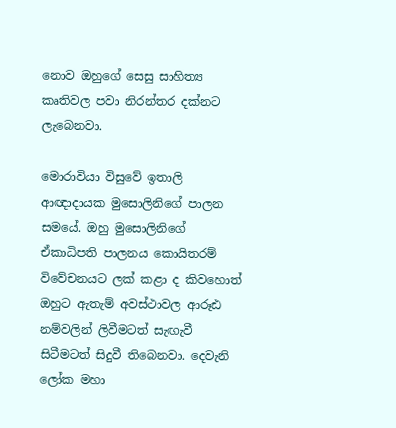නොව ඔහුගේ සෙසු සාහිත්‍ය කෘතිවල පවා නිරන්තර දක්නට ලැබෙනවා.

මොරාවියා විසුවේ ඉතාලි ආඥාදායක මුසොලිනිගේ පාලන සමයේ. ඔහු මුසොලිනිගේ ඒකාධිපති පාලනය කොයිතරම් විවේචනයට ලක් කළා ද කිවහොත් ඔහුට ඇතැම් අවස්ථාවල ආරූඪ නම්වලින් ලිවීමටත් සැඟැවී සිටීමටත් සිදුවී තිබෙනවා. දෙවැනි ලෝක මහා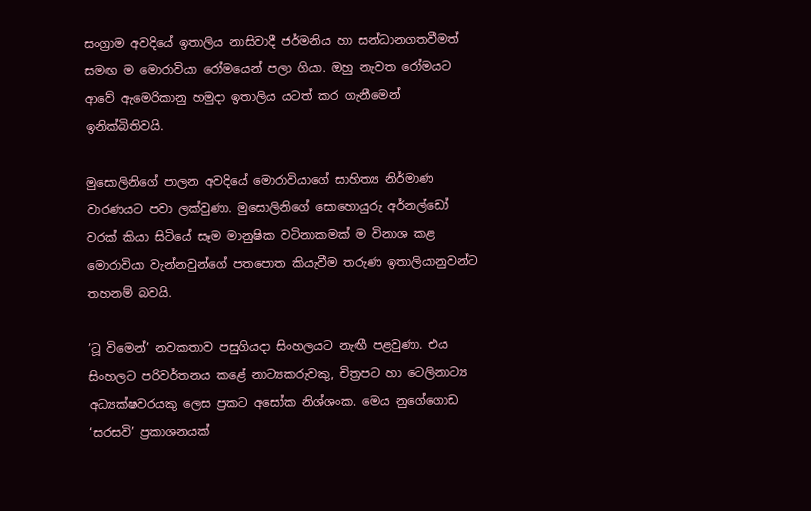සංග්‍රාම අවදියේ ඉතාලිය නාසිවාදී ජර්මනිය හා සන්ධානගතවීමත් සමඟ ම මොරාවියා රෝමයෙන් පලා ගියා. ඔහු නැවත රෝමයට ආවේ ඇමෙරිකානු හමුදා ඉතාලිය යටත් කර ගැනීමෙන් ඉනික්බිතිවයි.

මුසොලිනිගේ පාලන අවදියේ මොරාවියාගේ සාහිත්‍ය නිර්මාණ වාරණයට පවා ලක්වුණා. මුසොලිනිගේ සොහොයුරු අර්නල්ඩෝ වරක් කියා සිටියේ සෑම මානුෂික වටිනාකමක් ම විනාශ කළ මොරාවියා වැන්නවුන්ගේ පතපොත කියැවීම තරුණ ඉතාලියානුවන්ට තහනම් බවයි.

’ටූ විමෙන්’ නවකතාව පසුගියදා සිංහලයට නැඟී පළවුණා. එය සිංහලට පරිවර්තනය කළේ නාට්‍යකරුවකු, චිත්‍රපට හා ටෙලිනාට්‍ය අධ්‍යක්ෂවරයකු ලෙස ප්‍රකට අසෝක නිශ්ශංක. මෙය නුගේගොඩ ‘සරසවි’ ප්‍රකාශනයක්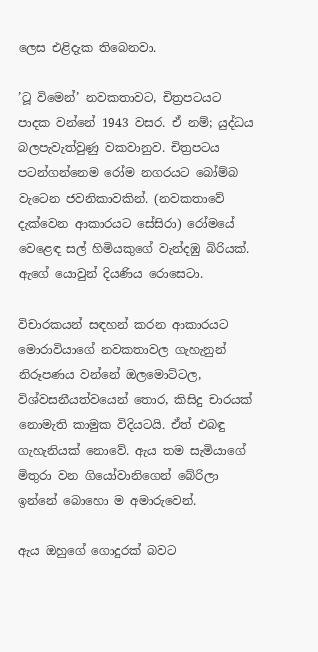ලෙස එළිදැක තිබෙනවා.

’ටූ විමෙන්’ නවකතාවට, චිත්‍රපටයට පාදක වන්නේ 1943 වසර. ඒ නම්; යුද්ධය බලපැවැත්වුණු වකවානුව. චිත්‍රපටය පටන්ගන්නෙම රෝම නගරයට බෝම්බ වැටෙන ජවනිකාවකින්. (නවකතාවේ දැක්වෙන ආකාරයට සේසිරා) රෝමයේ වෙළෙඳ සල් හිමියකුගේ වැන්දඹු බිරියක්. ඇගේ යොවුන් දියණිය රොසෙටා.

විචාරකයන් සඳහන් කරන ආකාරයට මොරාවියාගේ නවකතාවල ගැහැනුන් නිරූපණය වන්නේ ඔලමොට්ටල, විශ්වසනීයත්වයෙන් තොර, කිසිදු චාරයක් නොමැති කාමුක විදියටයි. ඒත් එබඳු ගැහැනියක් නොවේ. ඇය තම සැමියාගේ මිතුරා වන ගියෝවානිගෙන් බේරිලා ඉන්නේ බොහො ම අමාරුවෙන්.

ඇය ඔහුගේ ගොදුරක් බවට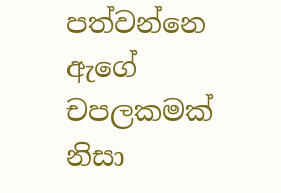පත්වන්නෙ ඇගේ චපලකමක් නිසා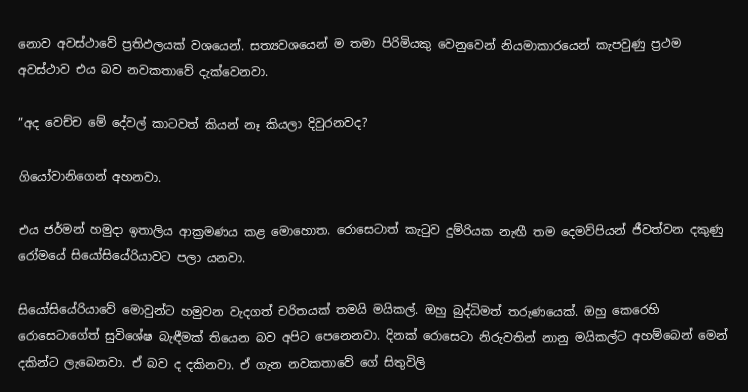නොව අවස්ථාවේ ප්‍රතිඵලයක් වශයෙන්. සත්‍යවශයෙන් ම තමා පිරිමියකු වෙනුවෙන් නියමාකාරයෙන් කැපවුණු ප්‍රථම අවස්ථාව එය බව නවකතාවේ දැක්වෙනවා.

”අද වෙච්ච මේ දේවල් කාටවත් කියන් නෑ කියලා දිවුරනවද?

ගියෝවානිගෙන් අහනවා.

එය ජර්මන් හමුදා ඉතාලිය ආක්‍රමණය කළ මොහොත. රොසෙටාත් කැටුව දුම්රියක නැඟී තම දෙමව්පියන් ජීවත්වන දකුණු රෝමයේ සියෝසියේරියාවට පලා යනවා.

සියෝසියේරියාවේ මොවුන්ට හමුවන වැදගත් චරිතයක් තමයි මයිකල්. ඔහු බුද්ධිමත් තරුණයෙක්. ඔහු කෙරෙහි රොසෙටාගේත් සුවිශේෂ බැඳීමක් තියෙන බව අපිට පෙනෙනවා. දිනක් රොසෙටා නිරුවතින් නානු මයිකල්ට අහම්බෙන් මෙන් දකින්ට ලැබෙනවා. ඒ බව ද දකිනවා. ඒ ගැන නවකතාවේ ගේ සිතුවිලි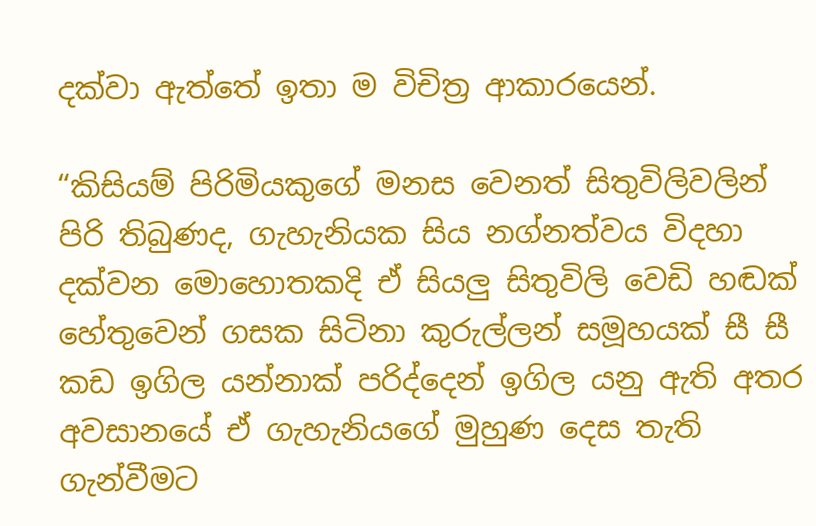දක්වා ඇත්තේ ඉතා ම විචිත්‍ර ආකාරයෙන්.

“කිසියම් පිරිමියකුගේ මනස වෙනත් සිතුවිලිවලින් පිරි තිබුණද, ගැහැනියක සිය නග්නත්වය විදහා දක්වන මොහොතකදි ඒ සියලු සිතුවිලි වෙඩි හඬක් හේතුවෙන් ගසක සිටිනා කුරුල්ලන් සමූහයක් සී සී කඩ ඉගිල යන්නාක් පරිද්දෙන් ඉගිල යනු ඇති අතර අවසානයේ ඒ ගැහැනියගේ මුහුණ දෙස තැති ගැන්වීමට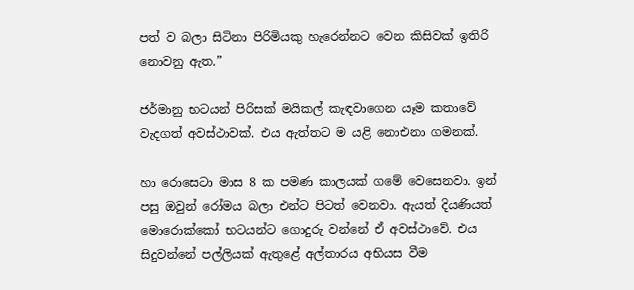පත් ව බලා සිටිනා පිරිමියකු හැරෙන්නට වෙන කිසිවක් ඉතිරි නොවනු ඇත.”

ජර්මානු භටයන් පිරිසක් මයිකල් කැඳවාගෙන යෑම කතාවේ වැදගත් අවස්ථාවක්. එය ඇත්තට ම යළි නොඑනා ගමනක්.

හා රොසෙටා මාස 8 ක පමණ කාලයක් ගමේ වෙසෙනවා. ඉන් පසු ඔවුන් රෝමය බලා එන්ට පිටත් වෙනවා. ඇයත් දියණියත් මොරොක්කෝ භටයන්ට ගොදුරු වන්නේ ඒ අවස්ථාවේ. එය සිදුවන්නේ පල්ලියක් ඇතුළේ අල්තාරය අභියස වීම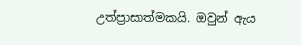උත්ප්‍රාසාත්මකයි. ඔවුන් ඇය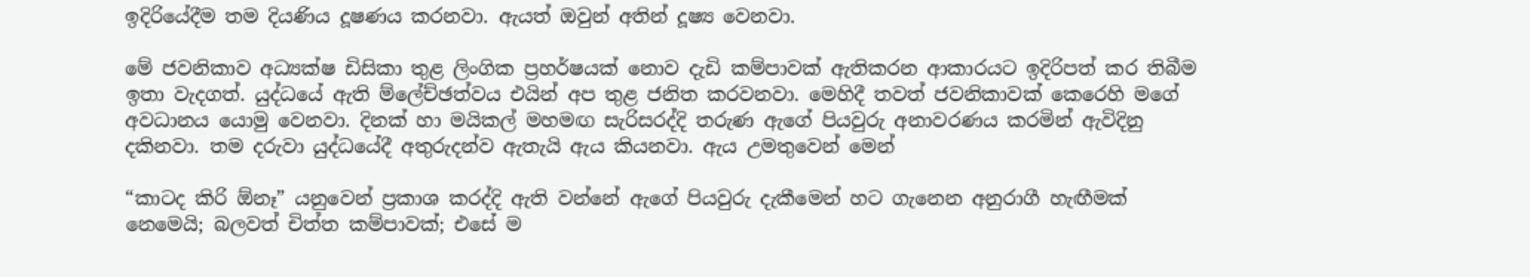ඉදිරියේදීම තම දියණිය දූෂණය කරනවා. ඇයත් ඔවුන් අතින් දූෂ්‍ය වෙනවා.

මේ ජවනිකාව අධ්‍යක්ෂ ඩිසිකා තුළ ලිංගික ප්‍රහර්ෂයක් නොව දැඩි කම්පාවක් ඇතිකරන ආකාරයට ඉදිරිපත් කර තිබීම ඉතා වැදගත්. යුද්ධයේ ඇති ම්ලේච්ඡත්වය එයින් අප තුළ ජනිත කරවනවා. මෙහිදී තවත් ජවනිකාවක් කෙරෙහි මගේ අවධානය යොමු වෙනවා. දිනක් හා මයිකල් මහමඟ සැරිසරද්දි තරුණ ඇගේ පියවුරු අනාවරණය කරමින් ඇවිදිනු දකිනවා. තම දරුවා යුද්ධයේදී අතුරුදන්ව ඇතැයි ඇය කියනවා. ඇය උමතුවෙන් මෙන්

“කාටද කිරි ඕනෑ” යනුවෙන් ප්‍රකාශ කරද්දි ඇති වන්නේ ඇගේ පියවුරු දැකීමෙන් හට ගැනෙන අනුරාගී හැඟීමක් නෙමෙයි; බලවත් චිත්ත කම්පාවක්; එසේ ම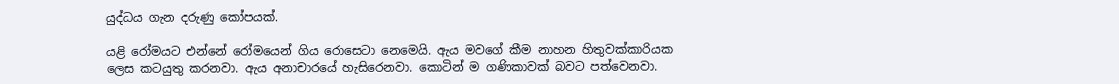යුද්ධය ගැන දරුණු කෝපයක්.

යළි රෝමයට එන්නේ රෝමයෙන් ගිය රොසෙටා නෙමෙයි. ඇය මවගේ කීම නාහන හිතුවක්කාරියක ලෙස කටයුතු කරනවා. ඇය අනාචාරයේ හැසිරෙනවා. කොටින් ම ගණිකාවක් බවට පත්වෙනවා.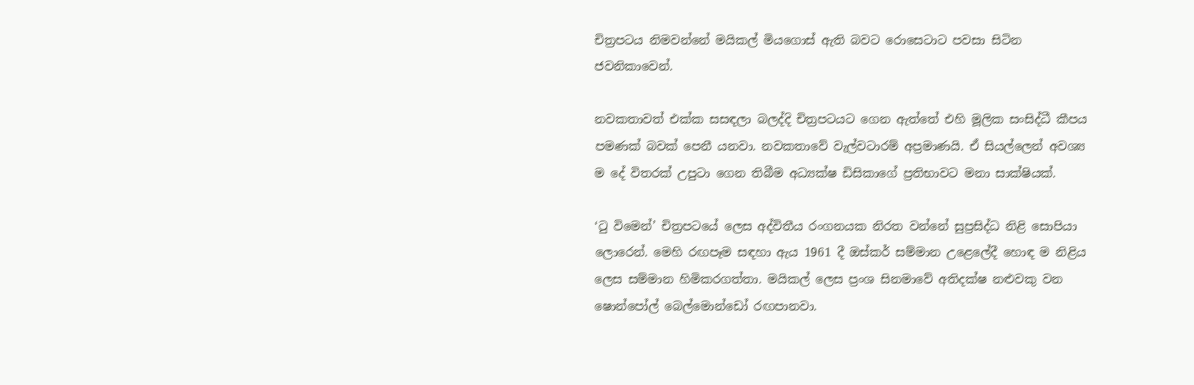චිත්‍රපටය නිමවන්නේ මයිකල් මියගොස් ඇති බවට රොසෙටාට පවසා සිටින ජවනිකාවෙන්.

නවකතාවත් එක්ක සසඳලා බලද්දි චිත්‍රපටයට ගෙන ඇත්තේ එහි මූලික සංසිද්ධී කීපය පමණක් බවක් පෙනී යනවා. නවකතාවේ වැල්වටාරම් අප්‍රමාණයි. ඒ සියල්ලෙන් අවශ්‍ය ම දේ විතරක් උපුටා ගෙන තිබීම අධ්‍යක්ෂ ඩිසිකාගේ ප්‍රතිභාවට මනා සාක්ෂියක්.

‘ටු විමෙන්’ චිත්‍රපටයේ ලෙස අද්විතීය රංගනයක නිරත වන්නේ සුප්‍රසිද්ධ නිළි සොපියා ලොරෙන්. මෙහි රඟපෑම සඳහා ඇය 1961 දී ඔස්කර් සම්මාන උළෙලේදී හොඳ ම නිළිය ලෙස සම්මාන හිමිකරගත්තා. මයිකල් ලෙස ප්‍රංශ සිනමාවේ අතිදක්ෂ නළුවකු වන ෂොන්පෝල් බෙල්මොන්ඩෝ රඟපානවා.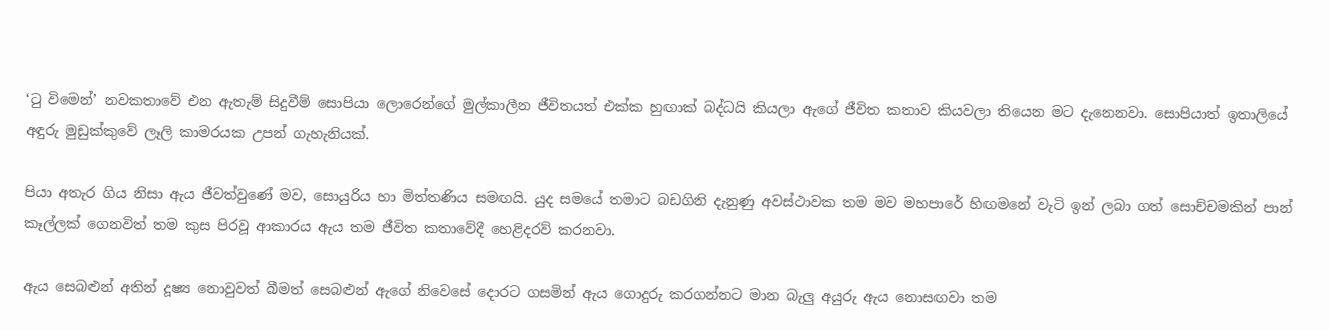‘ටු විමෙන්’ නවකතාවේ එන ඇතැම් සිදුවීම් සොපියා ලොරෙන්ගේ මුල්කාලීන ජීවිතයත් එක්ක හුඟාක් බද්ධයි කියලා ඇගේ ජීවිත කතාව කියවලා තියෙන මට දැනෙනවා. සොපියාත් ඉතාලියේ අඳුරු මුඩුක්කුවේ ලෑලි කාමරයක උපන් ගැහැනියක්.

පියා අතැර ගිය නිසා ඇය ජීවත්වුණේ මව, සොයුරිය හා මිත්තණිය සමඟයි. යුද සමයේ තමාට බඩගිනි දැනුණු අවස්ථාවක තම මව මහපාරේ හිඟමනේ වැටි ඉන් ලබා ගත් සොච්චමකින් පාන් කෑල්ලක් ගෙනවිත් තම කුස පිරවූ ආකාරය ඇය තම ජීවිත කතාවේදී හෙළිදරව් කරනවා.

ඇය සෙබළුන් අතින් දූෂ්‍ය නොවුවත් බීමත් සෙබළුන් ඇගේ නිවෙසේ දොරට ගසමින් ඇය ගොදුරු කරගන්නට මාන බැලු අයුරු ඇය නොසඟවා තම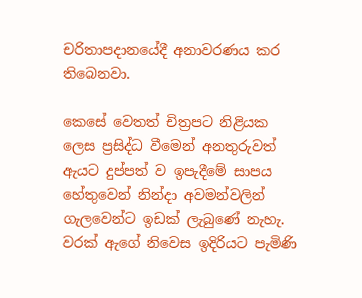චරිතාපදානයේදී අනාවරණය කර තිබෙනවා.

කෙසේ වෙතත් චිත්‍රපට නිළියක ලෙස ප්‍රසිද්ධ වීමෙන් අනතුරුවත් ඇයට දුප්පත් ව ඉපැදීමේ සාපය හේතුවෙන් නින්දා අවමන්වලින් ගැලවෙන්ට ඉඩක් ලැබුණේ නැහැ. වරක් ඇගේ නිවෙස ඉදිරියට පැමිණි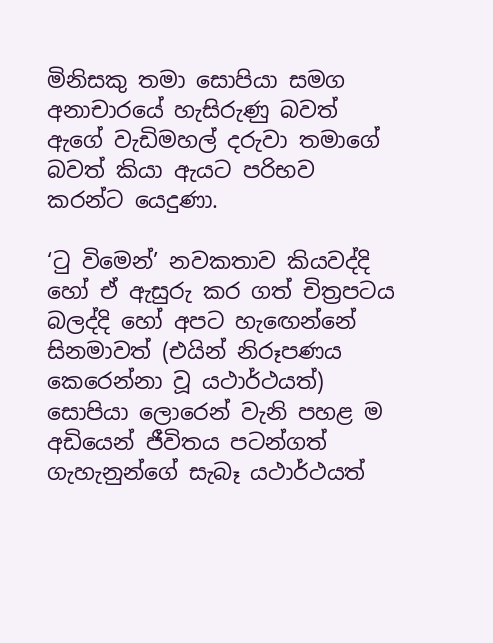මිනිසකු තමා සොපියා සමග අනාචාරයේ හැසිරුණු බවත් ඇගේ වැඩිමහල් දරුවා තමාගේ බවත් කියා ඇයට පරිභව කරන්ට යෙදුණා.

‘ටු විමෙන්’ නවකතාව කියවද්දි හෝ ඒ ඇසුරු කර ගත් චිත්‍රපටය බලද්දි හෝ අපට හැඟෙන්නේ සිනමාවත් (එයින් නිරූපණය කෙරෙන්නා වූ යථාර්ථයත්) සොපියා ලොරෙන් වැනි පහළ ම අඩියෙන් ජීවිතය පටන්ගත් ගැහැනුන්ගේ සැබෑ යථාර්ථයත්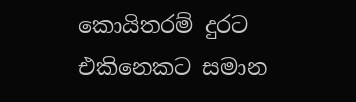කොයිතරම් දුරට එකිනෙකට සමාන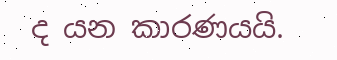ද යන කාරණයයි.